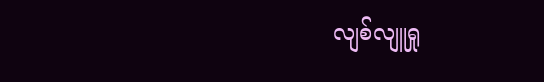လျစ်လျူရှု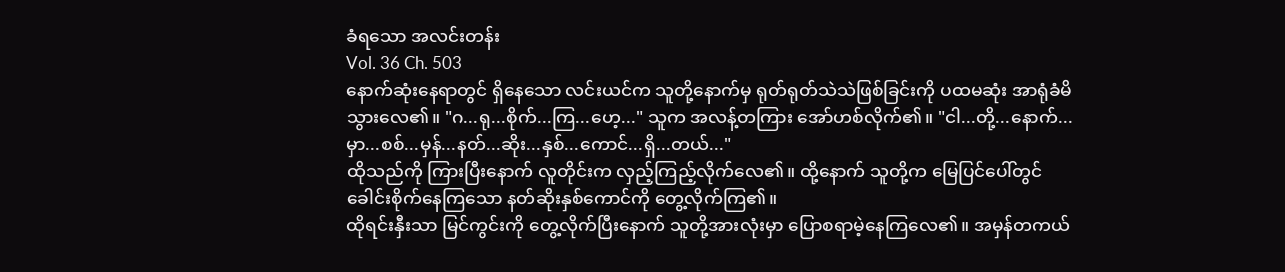ခံရသော အလင်းတန်း
Vol. 36 Ch. 503
နောက်ဆုံးနေရာတွင် ရှိနေသော လင်းယင်က သူတို့နောက်မှ ရုတ်ရုတ်သဲသဲဖြစ်ခြင်းကို ပထမဆုံး အာရုံခံမိသွားလေ၏။ "ဂ...ရု...စိုက်...ကြ...ဟေ့..." သူက အလန့်တကြား အော်ဟစ်လိုက်၏။ "ငါ...တို့...နောက်...မှာ...စစ်...မှန်...နတ်...ဆိုး...နှစ်...ကောင်...ရှိ...တယ်..."
ထိုသည်ကို ကြားပြီးနောက် လူတိုင်းက လှည့်ကြည့်လိုက်လေ၏။ ထို့နောက် သူတို့က မြေပြင်ပေါ်တွင် ခေါင်းစိုက်နေကြသော နတ်ဆိုးနှစ်ကောင်ကို တွေ့လိုက်ကြ၏။
ထိုရင်းနှီးသာ မြင်ကွင်းကို တွေ့လိုက်ပြီးနောက် သူတို့အားလုံးမှာ ပြောစရာမဲ့နေကြလေ၏။ အမှန်တကယ်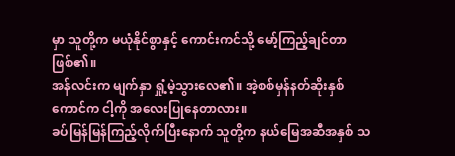မှာ သူတို့က မယုံနိုင်စွာနှင့် ကောင်းကင်သို့ မော့်ကြည့်ချင်တာဖြစ်၏။
အန်လင်းက မျက်နှာ ရှုံ့မဲ့သွားလေ၏။ အဲ့စစ်မှန်နတ်ဆိုးနှစ်ကောင်က ငါ့ကို အလေးပြုနေတာလား။
ခပ်မြန်မြန်ကြည့်လိုက်ပြီးနောက် သူတို့က နယ်မြေအဆီအနှစ် သ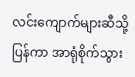လင်းကျောက်များဆီသို့ ပြန်ကာ အာရုံစိုက်သွား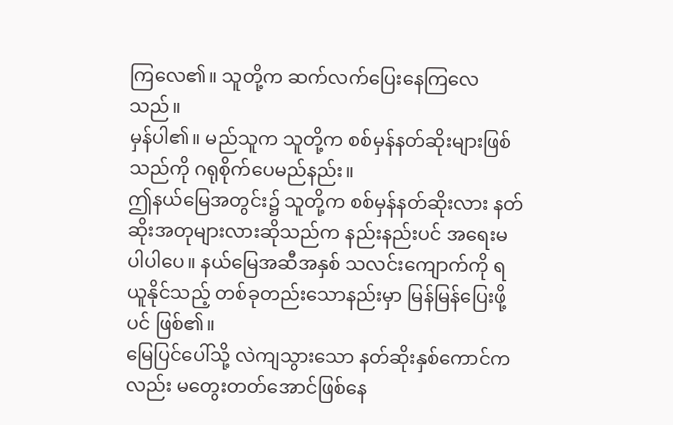ကြလေ၏။ သူတို့က ဆက်လက်ပြေးနေကြလေသည်။
မှန်ပါ၏။ မည်သူက သူတို့က စစ်မှန်နတ်ဆိုးများဖြစ်သည်ကို ဂရုစိုက်ပေမည်နည်း။
ဤနယ်မြေအတွင်း၌ သူတို့က စစ်မှန်နတ်ဆိုးလား နတ်ဆိုးအတုများလားဆိုသည်က နည်းနည်းပင် အရေးမပါပါပေ။ နယ်မြေအဆီအနှစ် သလင်းကျောက်ကို ရယူနိုင်သည့် တစ်ခုတည်းသောနည်းမှာ မြန်မြန်ပြေးဖို့ပင် ဖြစ်၏။
မြေပြင်ပေါ်သို့ လဲကျသွားသော နတ်ဆိုးနှစ်ကောင်ကလည်း မတွေးတတ်အောင်ဖြစ်နေ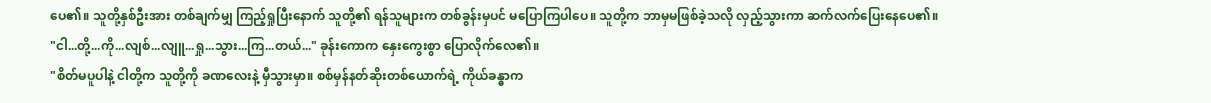ပေ၏။ သူတို့နှစ်ဦးအား တစ်ချက်မျှ ကြည့်ရှုပြီးနောက် သူတို့၏ ရန်သူများက တစ်ခွန်းမှပင် မပြောကြပါပေ။ သူတို့က ဘာမှမဖြစ်ခဲ့သလို လှည့်သွားကာ ဆက်လက်ပြေးနေပေ၏။
"ငါ...တို့...ကို...လျစ်...လျူ...ရှု...သွား...ကြ...တယ်..." ခုန်းကောက နှေးကွေးစွာ ပြောလိုက်လေ၏။
"စိတ်မပူပါနဲ့ ငါတို့က သူတို့ကို ခဏလေးနဲ့ မှီသွားမှာ။ စစ်မှန်နတ်ဆိုးတစ်ယောက်ရဲ့ ကိုယ်ခန္ဓာက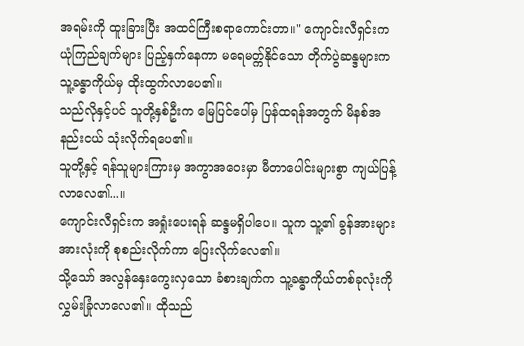အရမ်းကို ထူးခြားပြီး အထင်ကြီးစရာကောင်းတာ။" ကျောင်းလီရှင်းက ယုံကြည်ချက်များ ပြည့်နှက်နေကာ မရေမတ္က်နိုင်သော တိုက်ပွဲဆန္ဒများက သူ့ခန္ဓာကိုယ်မှ ထိုးထွက်လာပေ၏။
သည်လိုနှင့်ပင် သူတို့နှစ်ဦးက မြေပြင်ပေါ်မှ ပြန်ထရန်အတွက် မိနစ်အနည်းငယ် သုံးလိုက်ရပေ၏။
သူတို့နှင့် ရန်သူများကြားမှ အကွာအဝေးမှာ မီတာပေါင်းများစွာ ကျယ်ပြန့်လာလေ၏...။
ကျောင်းလီရှင်းက အရှုံးပေးရန် ဆန္ဒမရှိပါပေ။ သူက သူ့၏ ခွန်အားများအားလုံးကို စုစည်းလိုက်ကာ ပြေးလိုက်လေ၏။
သို့သော် အလွန်နှေးကွေးလှသော ခံစားချက်က သူ့ခန္ဓာကိုယ်တစ်ခုလုံးကို လွှမ်းခြုံလာလေ၏။ ထိုသည်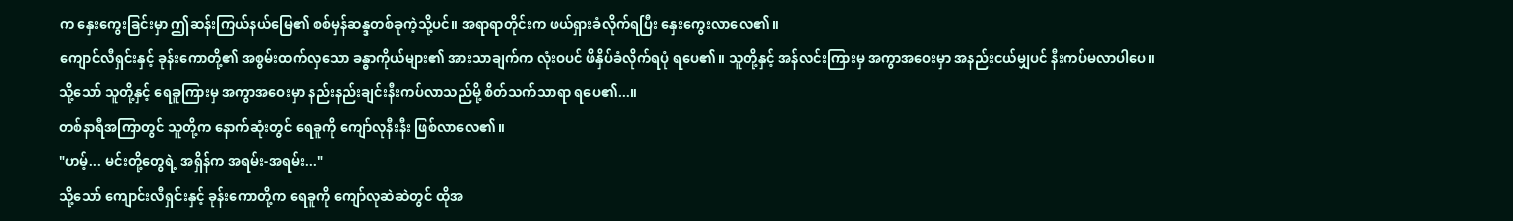က နှေးကွေးခြင်းမှာ ဤဆန်းကြယ်နယ်မြေ၏ စစ်မှန်ဆန္ဒတစ်ခုကဲ့သို့ပင်။ အရာရာတိုင်းက ဖယ်ရှားခံလိုက်ရပြီး နှေးကွေးလာလေ၏။
ကျောင်လီရှင်းနှင့် ခုန်းကောတို့၏ အစွမ်းထက်လှသော ခန္ဓာကိုယ်များ၏ အားသာချက်က လုံးဝပင် ဖိနှိပ်ခံလိုက်ရပုံ ရပေ၏။ သူတို့နှင့် အန်လင်းကြားမှ အကွာအဝေးမှာ အနည်းငယ်မျှပင် နီးကပ်မလာပါပေ။
သို့သော် သူတို့နှင့် ရေခူကြားမှ အကွာအဝေးမှာ နည်းနည်းချင်းနီးကပ်လာသည်မို့ စိတ်သက်သာရာ ရပေ၏...။
တစ်နာရီအကြာတွင် သူတို့က နောက်ဆုံးတွင် ရေခူကို ကျော်လုနီးနီး ဖြစ်လာလေ၏။
"ဟမ့်... မင်းတို့တွေရဲ့ အရှိန်က အရမ်း-အရမ်း..."
သို့သော် ကျောင်းလီရှင်းနှင့် ခုန်းကောတို့က ရေခူကို ကျော်လုဆဲဆဲတွင် ထိုအ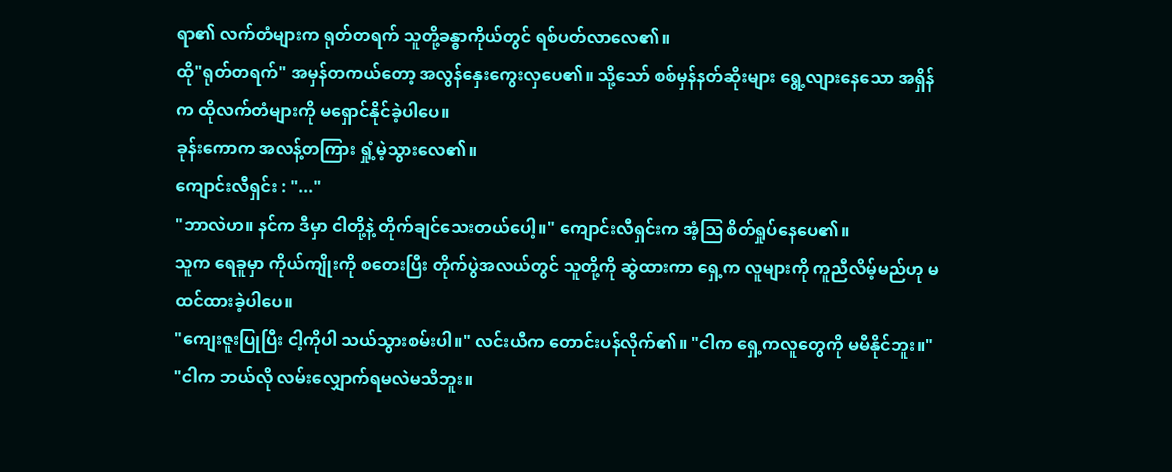ရာ၏ လက်တံများက ရုတ်တရက် သူတို့ခန္ဓာကိုယ်တွင် ရစ်ပတ်လာလေ၏။
ထို"ရုတ်တရက်" အမှန်တကယ်တော့ အလွန်နှေးကွေးလှပေ၏။ သို့သော် စစ်မှန်နတ်ဆိုးများ ရွေ့လျားနေသော အရှိန်က ထိုလက်တံများကို မရှောင်နိုင်ခဲ့ပါပေ။
ခုန်းကောက အလန့်တကြား ရှုံ့မဲ့သွားလေ၏။
ကျောင်းလီရှင်း : "..."
"ဘာလဲဟ။ နင်က ဒီမှာ ငါတို့နဲ့ တိုက်ချင်သေးတယ်ပေါ့။" ကျောင်းလီရှင်းက အံ့ဩ စိတ်ရှုပ်နေပေ၏။
သူက ရေခူမှာ ကိုယ်ကျိုးကို စတေးပြီး တိုက်ပွဲအလယ်တွင် သူတို့ကို ဆွဲထားကာ ရှေ့က လူများကို ကူညီလိမ့်မည်ဟု မထင်ထားခဲ့ပါပေ။
"ကျေးဇူးပြုပြီး ငါ့ကိုပါ သယ်သွားစမ်းပါ။" လင်းယီက တောင်းပန်လိုက်၏။ "ငါက ရှေ့ကလူတွေကို မမီနိုင်ဘူး။"
"ငါက ဘယ်လို လမ်းလျှောက်ရမလဲမသိဘူး။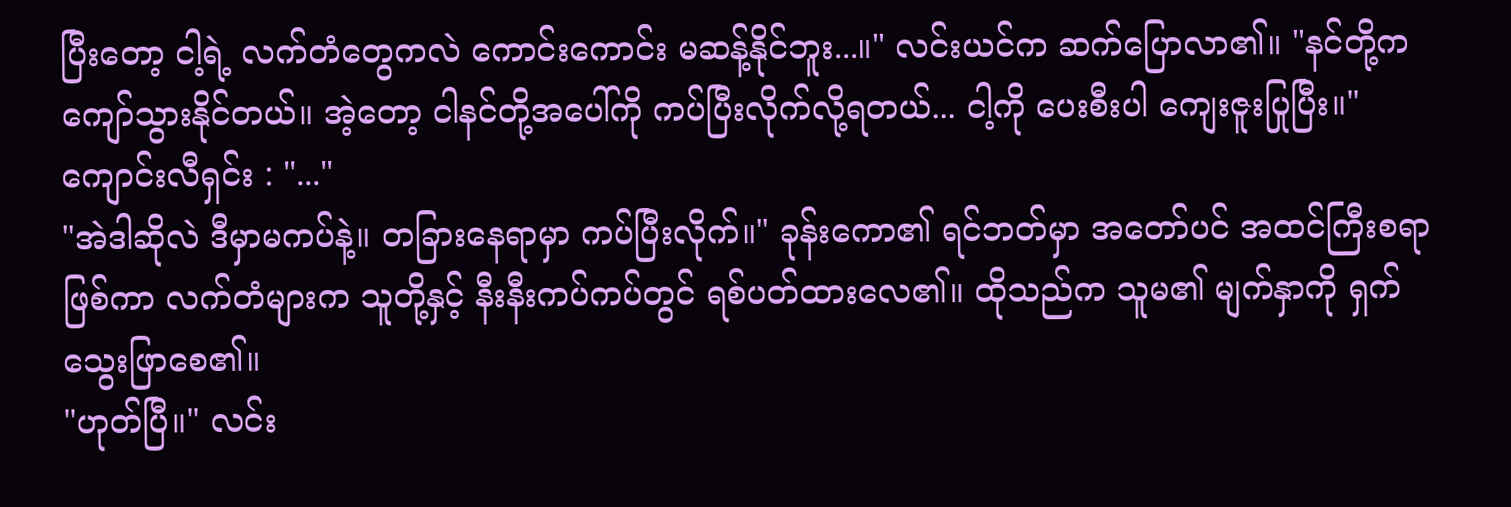ပြီးတော့ ငါ့ရဲ့ လက်တံတွေကလဲ ကောင်းကောင်း မဆန့်နိုင်ဘူး...။" လင်းယင်က ဆက်ပြောလာ၏။ "နင်တို့က ကျော်သွားနိုင်တယ်။ အဲ့တော့ ငါနင်တို့အပေါ်ကို ကပ်ပြီးလိုက်လို့ရတယ်... ငါ့ကို ပေးစီးပါ ကျေးဇူးပြုပြီး။"
ကျောင်းလီရှင်း : "..."
"အဲဒါဆိုလဲ ဒီမှာမကပ်နဲ့။ တခြားနေရာမှာ ကပ်ပြီးလိုက်။" ခုန်းကော၏ ရင်ဘတ်မှာ အတော်ပင် အထင်ကြီးစရာဖြစ်ကာ လက်တံများက သူတို့နှင့် နီးနီးကပ်ကပ်တွင် ရစ်ပတ်ထားလေ၏။ ထိုသည်က သူမ၏ မျက်နှာကို ရှက်သွေးဖြာစေ၏။
"ဟုတ်ပြီ။" လင်း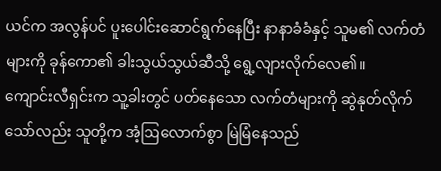ယင်က အလွန်ပင် ပူးပေါင်းဆောင်ရွက်နေပြီး နာနာခံခံနှင့် သူမ၏ လက်တံများကို ခုန်ကော၏ ခါးသွယ်သွယ်ဆီသို့ ရွေ့လျားလိုက်လေ၏။
ကျောင်းလီရှင်းက သူ့ခါးတွင် ပတ်နေသော လက်တံများကို ဆွဲနုတ်လိုက်သော်လည်း သူတို့က အံ့ဩလောက်စွာ မြဲမြံနေသည်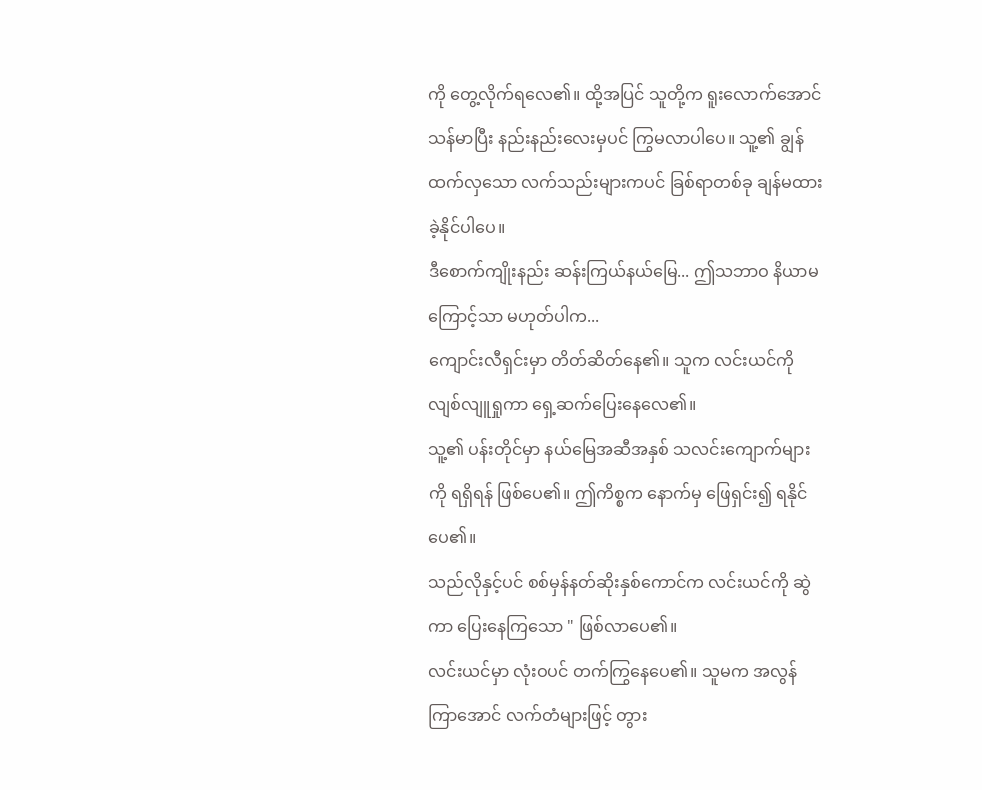ကို တွေ့လိုက်ရလေ၏။ ထို့အပြင် သူတို့က ရူးလောက်အောင် သန်မာပြီး နည်းနည်းလေးမှပင် ကြွမလာပါပေ။ သူ့၏ ချွန်ထက်လှသော လက်သည်းများကပင် ခြစ်ရာတစ်ခု ချန်မထားခဲ့နိုင်ပါပေ။
ဒီစောက်ကျိုးနည်း ဆန်းကြယ်နယ်မြေ... ဤသဘာဝ နိယာမကြောင့်သာ မဟုတ်ပါက...
ကျောင်းလီရှင်းမှာ တိတ်ဆိတ်နေ၏။ သူက လင်းယင်ကို လျစ်လျူရှုကာ ရှေ့ဆက်ပြေးနေလေ၏။
သူ့၏ ပန်းတိုင်မှာ နယ်မြေအဆီအနှစ် သလင်းကျောက်များကို ရရှိရန် ဖြစ်ပေ၏။ ဤကိစ္စက နောက်မှ ဖြေရှင်း၍ ရနိုင်ပေ၏။
သည်လိုနှင့်ပင် စစ်မှန်နတ်ဆိုးနှစ်ကောင်က လင်းယင်ကို ဆွဲကာ ပြေးနေကြသော " ဖြစ်လာပေ၏။
လင်းယင်မှာ လုံးဝပင် တက်ကြွနေပေ၏။ သူမက အလွန်ကြာအောင် လက်တံများဖြင့် တွား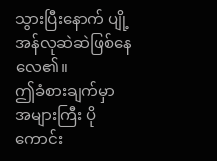သွားပြီးနောက် ပျို့အန်လုဆဲဆဲဖြစ်နေလေ၏။
ဤခံစားချက်မှာ အများကြီး ပိုကောင်း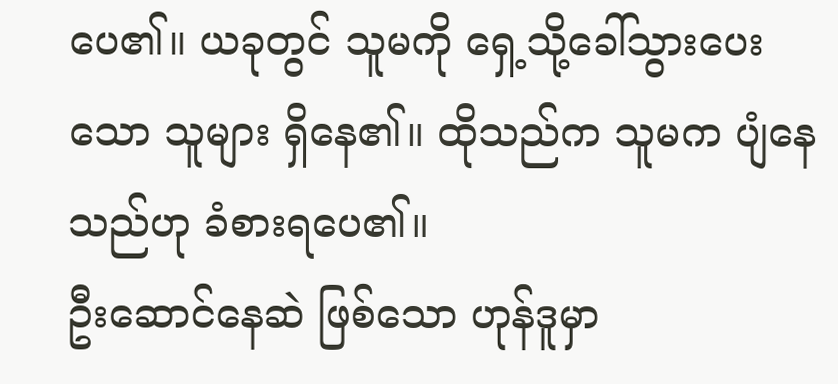ပေ၏။ ယခုတွင် သူမကို ရှေ့သို့ခေါ်သွားပေးသော သူများ ရှိနေ၏။ ထိုသည်က သူမက ပျံနေသည်ဟု ခံစားရပေ၏။
ဦးဆောင်နေဆဲ ဖြစ်သော ဟုန်ဒူမှာ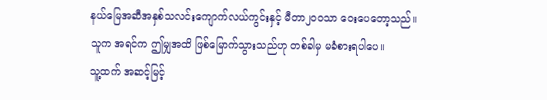နယ်မြေအဆီအနှစ်သလင်းကျောက်လယ်ကွင်းနှင့် မီတာ၂၀၀သာ ဝေးပေတော့သည်။
သူက အရင်က ဤမျှအထိ ဖြစ်မြောက်သွားသည်ဟု တစ်ခါမှ မခံစားရပါပေ။
သူ့ထက် အဆင့်မြင့်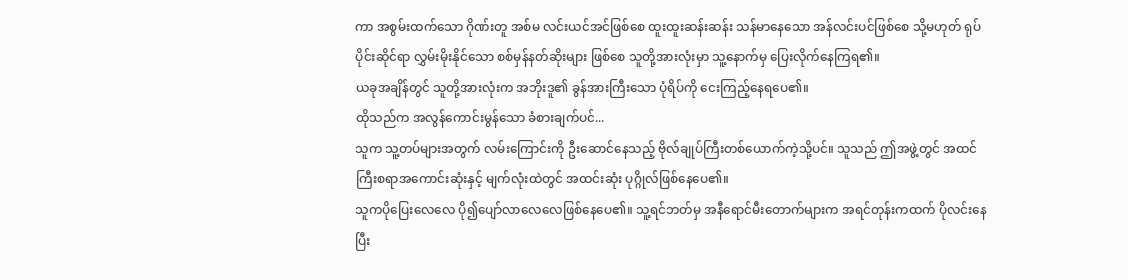ကာ အစွမ်းထက်သော ဂိုဏ်းတူ အစ်မ လင်းယင်အင်ဖြစ်စေ ထူးထူးဆန်းဆန်း သန်မာနေသော အန်လင်းပင်ဖြစ်စေ သို့မဟုတ် ရုပ်ပိုင်းဆိုင်ရာ လွှမ်းမိုးနိုင်သော စစ်မှန်နတ်ဆိုးများ ဖြစ်စေ သူတို့အားလုံးမှာ သူ့နောက်မှ ပြေးလိုက်နေကြရ၏။
ယခုအချိန်တွင် သူတို့အားလုံးက အဘိုးဒူ၏ ခွန်အားကြီးသော ပုံရိပ်ကို ငေးကြည့်နေရပေ၏။
ထိုသည်က အလွန်ကောင်းမွန်သော ခံစားချက်ပင်...
သူက သူ့တပ်များအတွက် လမ်းကြောင်းကို ဦးဆောင်နေသည့် ဗိုလ်ချုပ်ကြီးတစ်ယောက်ကဲ့သို့ပင်။ သူသည် ဤအဖွဲ့တွင် အထင်ကြီးစရာအကောင်းဆုံးနှင့် မျက်လုံးထဲတွင် အထင်းဆုံး ပုဂ္ဂိုလ်ဖြစ်နေပေ၏။
သူကပိုပြေးလေလေ ပို၍ပျော်လာလေလေဖြစ်နေပေ၏။ သူ့ရင်ဘတ်မှ အနီရောင်မီးတောက်များက အရင်တုန်းကထက် ပိုလင်းနေပြီး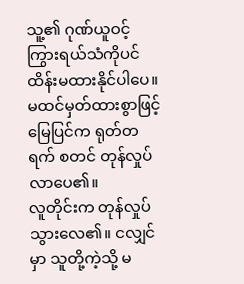သူ့၏ ဂုဏ်ယူဝင့်ကြွားရယ်သံကိုပင် ထိန်းမထားနိုင်ပါပေ။
မထင်မှတ်ထားစွာဖြင့် မြေပြင်က ရုတ်တရက် စတင် တုန်လှုပ်လာပေ၏။
လူတိုင်းက တုန်လှုပ်သွားလေ၏။ ငလျှင်မှာ သူတို့ကဲ့သို့ မ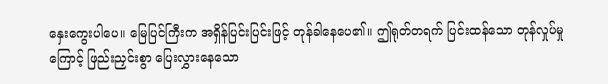နှေးကွေးပါပေ။ မြေပြင်ကြီးက အရှိန်ပြင်းပြင်းဖြင့် တုန်ခါနေပေ၏။ ဤရုတ်တရက် ပြင်းထန်သော တုန်လှုပ်မှု ကြောင့် ဖြည်းညှင်းစွာ ပြေးလွှားနေသော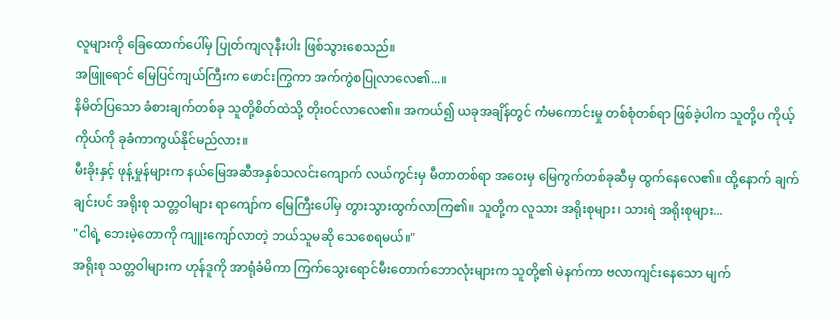လူများကို ခြေထောက်ပေါ်မှ ပြုတ်ကျလုနီးပါး ဖြစ်သွားစေသည်။
အဖြူရောင် မြေပြင်ကျယ်ကြီးက ဖောင်းကြွကာ အက်ကွဲစပြုလာလေ၏...။
နိမိတ်ပြသော ခံစားချက်တစ်ခု သူတို့စိတ်ထဲသို့ တိုးဝင်လာလေ၏။ အကယ်၍ ယခုအချိန်တွင် ကံမကောင်းမှု တစ်စုံတစ်ရာ ဖြစ်ခဲ့ပါက သူတို့ပ ကိုယ့်ကိုယ်ကို ခုခံကာကွယ်နိုင်မည်လား။
မီးခိုးနှင့် ဖုန့်မှုန်များက နယ်မြေအဆီအနှစ်သလင်းကျောက် လယ်ကွင်းမှ မီတာတစ်ရာ အဝေးမှ မြေကွက်တစ်ခုဆီမှ ထွက်နေလေ၏။ ထို့နောက် ချက်ချင်းပင် အရိုးစု သတ္တဝါများ ရာကျော်က မြေကြီးပေါ်မှ တွားသွားထွက်လာကြ၏။ သူတို့က လူသား အရိုးစုများ၊ သားရဲ အရိုးစုများ...
"ငါရဲ့ ဘေးမဲ့တောကို ကျူးကျော်လာတဲ့ ဘယ်သူမဆို သေစေရမယ်။"
အရိုးစု သတ္တဝါများက ဟုန်ဒူကို အာရုံခံမိကာ ကြက်သွေးရောင်မီးတောက်ဘောလုံးများက သူတို့၏ မဲနက်ကာ ဗလာကျင်းနေသော မျက်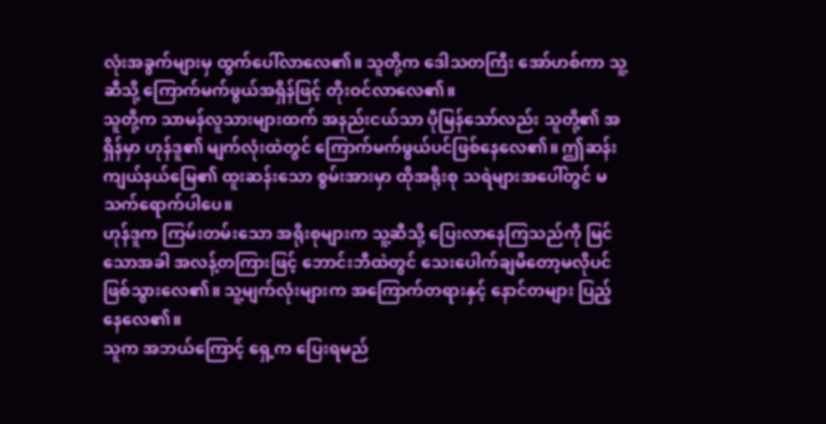လုံးအခွက်များမှ ထွက်ပေါ်လာလေ၏။ သူတို့က ဒေါသတကြီး အော်ဟစ်ကာ သူ့ဆီသို့ ကြောက်မက်ဖွယ်အရှိန်ဖြင့် တိုးဝင်လာလေ၏။
သူတို့က သာမန်လူသားများထက် အနည်းငယ်သာ ပိုမြန်သော်လည်း သူတို့၏ အရှိန်မှာ ဟုန်ဒူ၏ မျက်လုံးထဲတွင် ကြောက်မက်ဖွယ်ပင်ဖြစ်နေလေ၏။ ဤဆန်းကျယ်နယ်မြေ၏ ထူးဆန်းသော စွမ်းအားမှာ ထိုအရိုးစု သရဲများအပေါ်တွင် မသက်ရောက်ပါပေ။
ဟုန်ဒူက ကြမ်းတမ်းသော အရိုးစုများက သူ့ဆီသို့ ပြေးလာနေကြသည်ကို မြင်သောအခါ အလန့်တကြားဖြင့် ဘောင်းဘီထဲတွင် သေးပေါက်ချမိတော့မလိုပင် ဖြစ်သွားလေ၏။ သူ့မျက်လုံးများက အကြောက်တရားနှင့် နောင်တများ ပြည့်နေလေ၏။
သူက အဘယ်ကြောင့် ရှေ့က ပြေးရမည်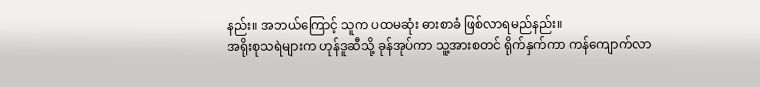နည်း။ အဘယ်ကြောင့် သူက ပထမဆုံး ဓားစာခံ ဖြစ်လာရမည်နည်း။
အရိုးစုသရဲများက ဟုန်ဒူဆီသို့ ခုန်အုပ်ကာ သူ့အားစတင် ရိုက်နှက်ကာ ကန်ကျောက်လာ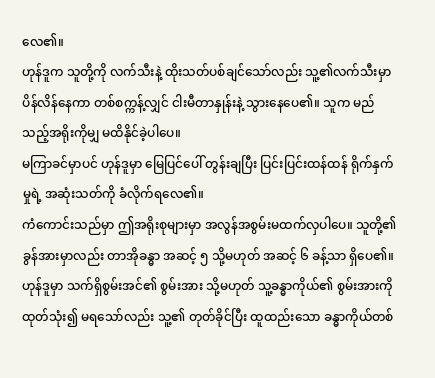လေ၏။
ဟုန်ဒူက သူတို့ကို လက်သီးနဲ့ ထိုးသတ်ပစ်ချင်သော်လည်း သူ့၏လက်သီးမှာ ပိန်လိန်နေကာ တစ်စက္ကန့်လျှင် ငါးမီတာနှုန်းနဲ့ သွားနေပေ၏။ သူက မည်သည့်အရိုးကိုမျှ မထိနိုင်ခဲ့ပါပေ။
မကြာခင်မှာပင် ဟုန်ဒူမှာ မြေပြင်ပေါ် တွန်းချပြီး ပြင်းပြင်းထန်ထန် ရိုက်နှက်မှုရဲ့ အဆုံးသတ်ကို ခံလိုက်ရလေ၏။
ကံကောင်းသည်မှာ ဤအရိုးစုများမှာ အလွန်အစွမ်းမထက်လှပါပေ။ သူတို့၏ ခွန်အားမှာလည်း တာအိုခန္ဓာ အဆင့် ၅ သို့မဟုတ် အဆင့် ၆ ခန့်သာ ရှိပေ၏။
ဟုန်ဒူမှာ သက်ရှိစွမ်းအင်၏ စွမ်းအား သို့မဟုတ် သူ့ခန္ဓာကိုယ်၏ စွမ်းအားကို ထုတ်သုံး၍ မရသော်လည်း သူ့၏ တုတ်ခိုင်ပြီး ထူထည်းသော ခန္ဓာကိုယ်တစ်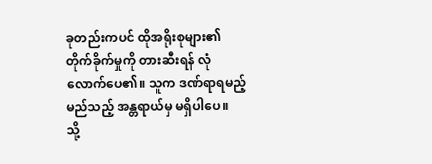ခုတည်းကပင် ထိုအရိုးစုများ၏ တိုက်ခိုက်မှုကို တားဆီးရန် လုံလောက်ပေ၏။ သူက ဒဏ်ရာရမည့် မည်သည့် အန္တရာယ်မှ မရှိပါပေ။
သို့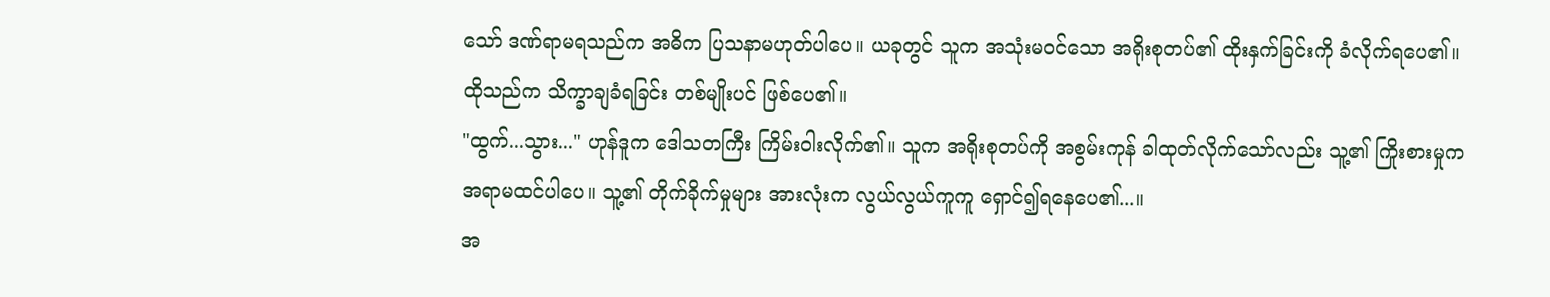သော် ဒဏ်ရာမရသည်က အဓိက ပြသနာမဟုတ်ပါပေ။ ယခုတွင် သူက အသုံးမဝင်သော အရိုးစုတပ်၏ ထိုးနှက်ခြင်းကို ခံလိုက်ရပေ၏။ ထိုသည်က သိက္ခာချခံရခြင်း တစ်မျိုးပင် ဖြစ်ပေ၏။
"ထွက်...သွား..." ဟုန်ဒူက ဒေါသတကြီး ကြိမ်းဝါးလိုက်၏။ သူက အရိုးစုတပ်ကို အစွမ်းကုန် ခါထုတ်လိုက်သော်လည်း သူ့၏ ကြိုးစားမှုက အရာမထင်ပါပေ။ သူ့၏ တိုက်ခိုက်မှုများ အားလုံးက လွယ်လွယ်ကူကူ ရှောင်၍ရနေပေ၏...။
အ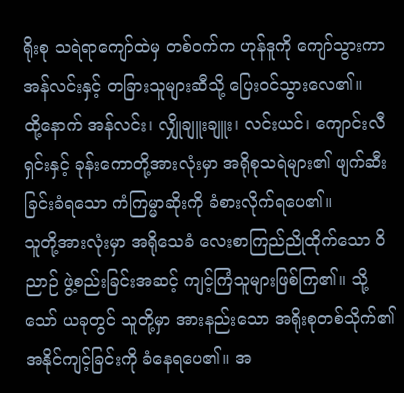ရိုးစု သရဲရာကျော်ထဲမှ တစ်ဝက်က ဟုန်ဒူကို ကျော်သွားကာ အန်လင်းနှင့် တခြားသူများဆီသို့ ပြေးဝင်သွားလေ၏။
ထို့နောက် အန်လင်း၊ လျှိုချူးချူး၊ လင်းယင်၊ ကျောင်းလီရှင်းနှင့် ခုန်းကောတို့အားလုံးမှာ အရိုစုသရဲများ၏ ဖျက်ဆီးခြင်းခံရသော ကံကြမ္မာဆိုးကို ခံစားလိုက်ရပေ၏။
သူတို့အားလုံးမှာ အရိုသေခံ လေးစာကြည်ညိုထိုက်သော ဝိညာဉ် ဖွဲ့စည်းခြင်းအဆင့် ကျင့်ကြံသူများဖြစ်ကြ၏။ သို့သော် ယခုတွင် သူတို့မှာ အားနည်းသော အရိုးစုတစ်သိုက်၏ အနိုင်ကျင့်ခြင်းကို ခံနေရပေ၏။ အ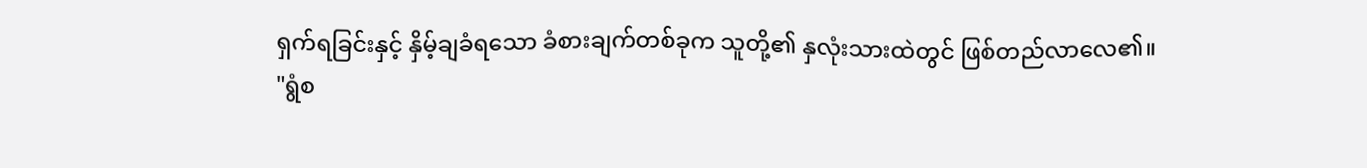ရှက်ရခြင်းနှင့် နှိမ့်ချခံရသော ခံစားချက်တစ်ခုက သူတို့၏ နှလုံးသားထဲတွင် ဖြစ်တည်လာလေ၏။
"ရွံစ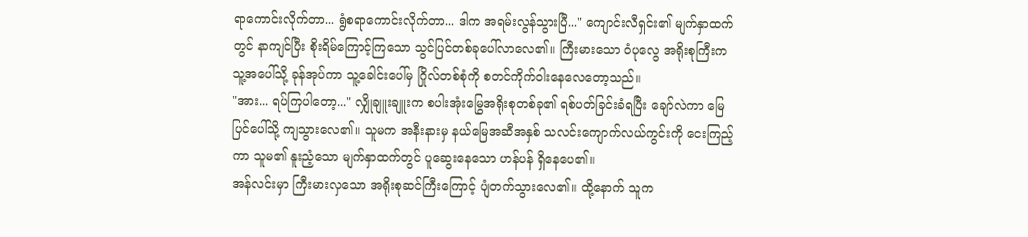ရာကောင်းလိုက်တာ... ရွံစရာကောင်းလိုက်တာ... ဒါက အရမ်းလွန်သွားပြီ..." ကျောင်းလီရှင်း၏ မျက်နှာထက်တွင် နာကျင်ပြီး စိုးရိမ်ကြောင့်ကြသော သွင်ပြင်တစ်ခုပေါ်လာလေ၏။ ကြီးမားသော ဝံပုလွေ အရိုးစုကြီးက သူ့အပေါ်သို့ ခုန်အုပ်ကာ သူ့ခေါင်းပေါ်မှ ဂြိုလ်တစ်စုံကို စတင်ကိုက်ဝါးနေလေတော့သည်။
"အား... ရပ်ကြပါတော့..." လျှိုချူးချူးက စပါးအုံးမြွေအရိုးစုတစ်ခု၏ ရစ်ပတ်ခြင်းခံရပြီး ချော်လဲကာ မြေပြင်ပေါ်သို့ ကျသွားလေ၏။ သူမက အနီးနားမှ နယ်မြေအဆီအနှစ် သလင်းကျောက်လယ်ကွင်းကို ငေးကြည့်ကာ သူမ၏ နူးညံ့သော မျက်နှာထက်တွင် ပူဆွေးနေသော ဟန်ပန် ရှိနေပေ၏။
အန်လင်းမှာ ကြီးမားလှသော အရိုးစုဆင်ကြီးကြောင့် ပျံတက်သွားလေ၏။ ထို့နောက် သူက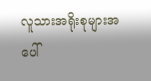လူသားအရိုးစုများအပေါ်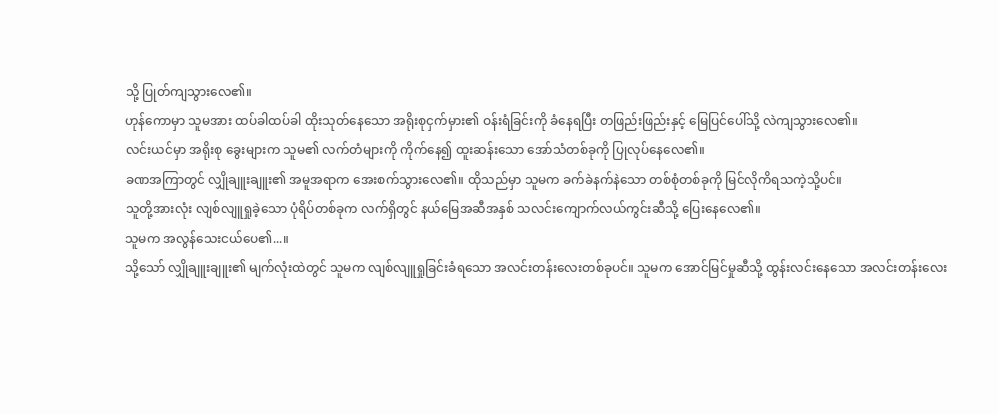သို့ ပြုတ်ကျသွားလေ၏။
ဟုန်ကောမှာ သူမအား ထပ်ခါထပ်ခါ ထိုးသုတ်နေသော အရိုးစုငှက်မှား၏ ဝန်းရံခြင်းကို ခံနေရပြီး တဖြည်းဖြည်းနှင့် မြေပြင်ပေါ်သို့ လဲကျသွားလေ၏။
လင်းယင်မှာ အရိုးစု ခွေးများက သူမ၏ လက်တံများကို ကိုက်နေ၍ ထူးဆန်းသော အော်သံတစ်ခုကို ပြုလုပ်နေလေ၏။
ခဏအကြာတွင် လျှိုချူးချူး၏ အမူအရာက အေးစက်သွားလေ၏။ ထိုသည်မှာ သူမက ခက်ခဲနက်နဲသော တစ်စုံတစ်ခုကို မြင်လိုကိရသကဲ့သို့ပင်။
သူတို့အားလုံး လျစ်လျူရှုခဲ့သော ပုံရိပ်တစ်ခုက လက်ရှိတွင် နယ်မြေအဆီအနှစ် သလင်းကျောက်လယ်ကွင်းဆီသို့ ပြေးနေလေ၏။
သူမက အလွန်သေးငယ်ပေ၏...။
သို့သော် လျှိုချူးချူး၏ မျက်လုံးထဲတွင် သူမက လျစ်လျူရှုခြင်းခံရသော အလင်းတန်းလေးတစ်ခုပင်။ သူမက အောင်မြင်မှုဆီသို့ ထွန်းလင်းနေသော အလင်းတန်းလေး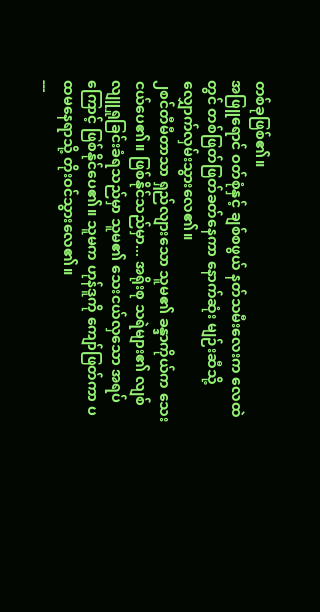တစ်ခုဖြစ်၏။
အဖြူရောင် ဝတ်စုံနှင့် ချစ်စဖွယ် နတ်သမီးလေးက လေထဲတွင် တစ်ဖြတ်ဖြတ်ခတ်နေကာ နောက်ဆုံး မျဉ်းဆီသို့ လျှောက်လှမ်းသွားလေ၏။
၂စင်တီမီတာသာ ရှည်လျားသော သူမ၏ ခန္ဒာကိုယ်က သေးငယ်ပေ၏။ ဖြစ်နိုင်သည်မှာ... အရိုးစု သရဲများ၏ လျစ်လျူရှုခြင်းခံရသည်မှာ သူမ၏ သေးငယ်လှသော အရပ်ကြောင့် ဖြစ်နိုင်ပေ၏။ သူမက ဟုန်ဒူကို ကျော်ဖြတ်ကာ ပထမနေရာသို့ တိုးဝင်သွားလေ၏။
---